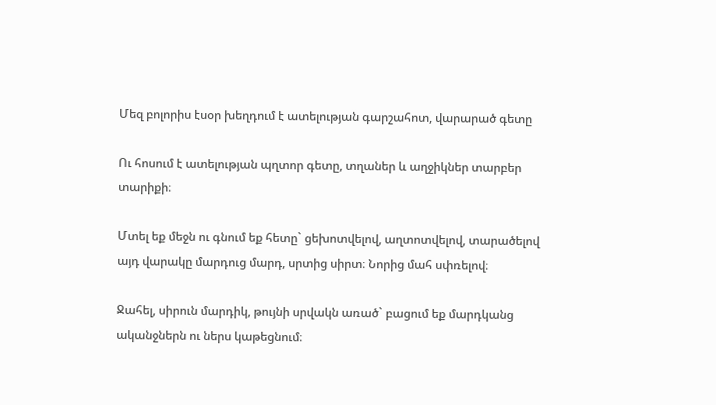Մեզ բոլորիս էսօր խեղդում է ատելության գարշահոտ, վարարած գետը

Ու հոսում է ատելության պղտոր գետը, տղաներ և աղջիկներ տարբեր տարիքի։

Մտել եք մեջն ու գնում եք հետը` ցեխոտվելով, աղտոտվելով, տարածելով այդ վարակը մարդուց մարդ, սրտից սիրտ։ Նորից մահ սփռելով։

Ջահել, սիրուն մարդիկ, թույնի սրվակն առած` բացում եք մարդկանց ականջներն ու ներս կաթեցնում։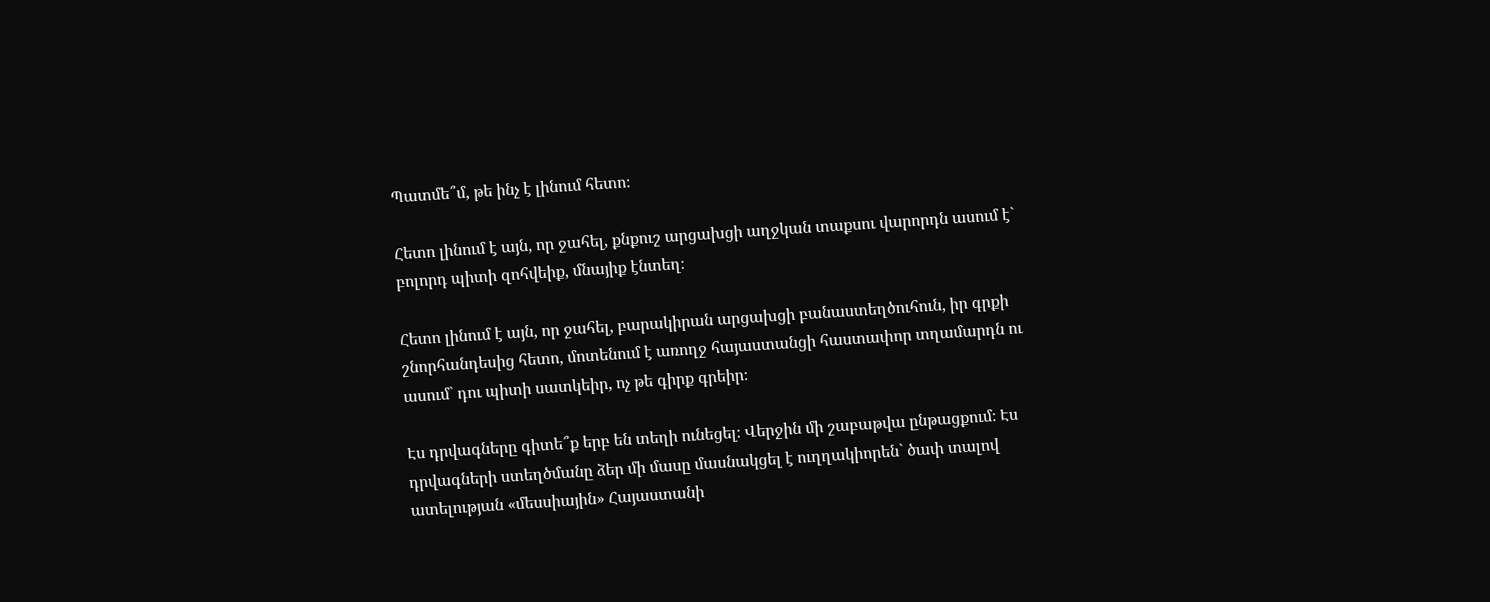Պատմե՞մ, թե ինչ է լինում հետո։

Հետո լինում է այն, որ ջահել, քնքուշ արցախցի աղջկան տաքսու վարորդն ասում է` բոլորդ պիտի զոհվեիք, մնայիք էնտեղ։

Հետո լինում է այն, որ ջահել, բարակիրան արցախցի բանաստեղծուհուն, իր գրքի շնորհանդեսից հետո, մոտենում է առողջ հայաստանցի հաստափոր տղամարդն ու ասում` դու պիտի սատկեիր, ոչ թե գիրք գրեիր։

Էս դրվագները գիտե՞ք երբ են տեղի ունեցել։ Վերջին մի շաբաթվա ընթացքում։ Էս դրվագների ստեղծմանը ձեր մի մասը մասնակցել է ուղղակիորեն` ծափ տալով ատելության «մեսսիային» Հայաստանի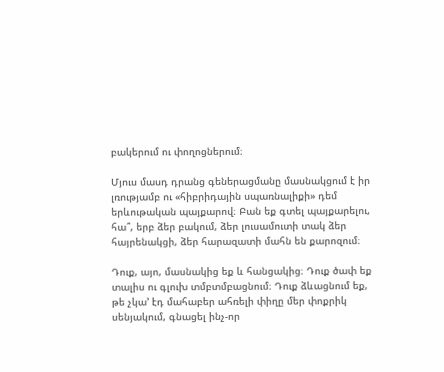բակերում ու փողոցներում։

Մյուս մասդ դրանց գեներացմանը մասնակցում է իր լռությամբ ու «հիբրիդային սպառնալիքի» դեմ երևութական պայքարով։ Բան եք գտել պայքարելու, հա՞, երբ ձեր բակում, ձեր լուսամուտի տակ ձեր հայրենակցի, ձեր հարազատի մահն են քարոզում։

Դուք, այո, մասնակից եք և հանցակից։ Դուք ծափ եք տալիս ու գլուխ տմբտմբացնում։ Դուք ձևացնում եք, թե չկա’ էդ մահաբեր ահռելի փիղը մեր փոքրիկ սենյակում, գնացել ինչ-որ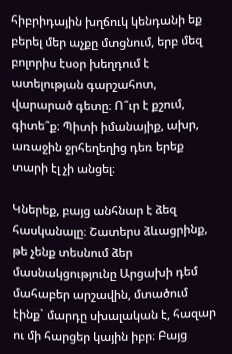հիբրիդային խղճուկ կենդանի եք բերել մեր աչքը մտցնում, երբ մեզ բոլորիս էսօր խեղդում է ատելության գարշահոտ, վարարած գետը։ Ո՞ւր է քշում, գիտե՞ք։ Պիտի իմանայիք, ախր, առաջին ջրհեղեղից դեռ երեք տարի էլ չի անցել։

Կներեք, բայց անհնար է ձեզ հասկանալը։ Շատերս ձևացրինք, թե չենք տեսնում ձեր մասնակցությունը Արցախի դեմ մահաբեր արշավին, մտածում էինք` մարդը սխալական է, հազար ու մի հարցեր կային իբր։ Բայց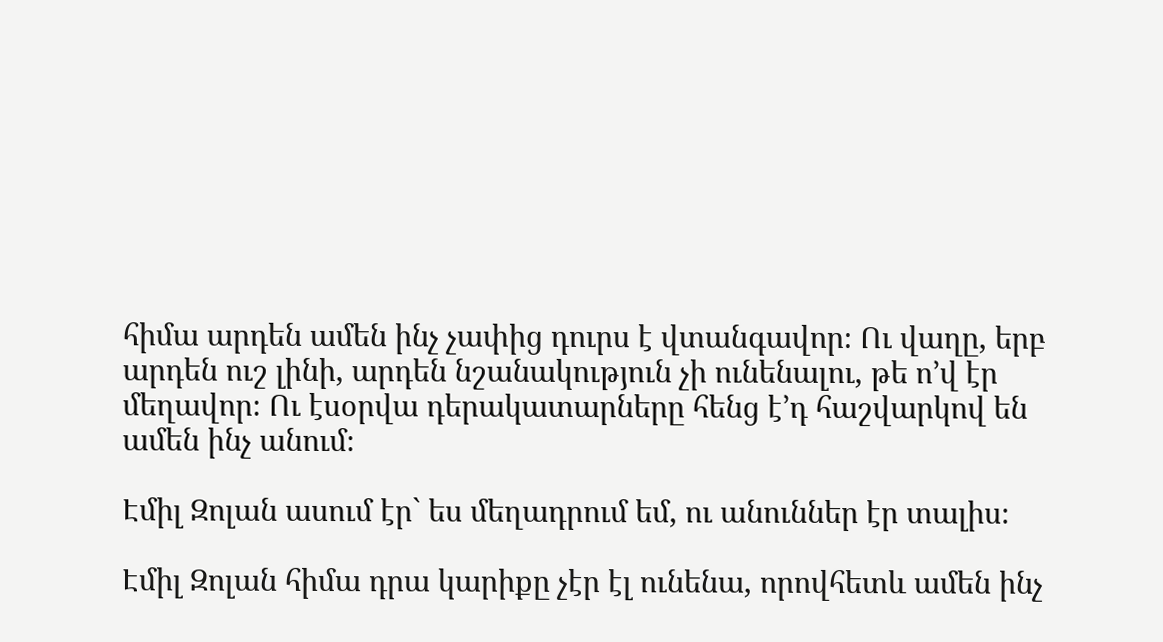հիմա արդեն ամեն ինչ չափից դուրս է վտանգավոր։ Ու վաղը, երբ արդեն ուշ լինի, արդեն նշանակություն չի ունենալու, թե ո’վ էր մեղավոր։ Ու էսօրվա դերակատարները հենց է’դ հաշվարկով են ամեն ինչ անում։

Էմիլ Զոլան ասում էր` ես մեղադրում եմ, ու անուններ էր տալիս։

Էմիլ Զոլան հիմա դրա կարիքը չէր էլ ունենա, որովհետև ամեն ինչ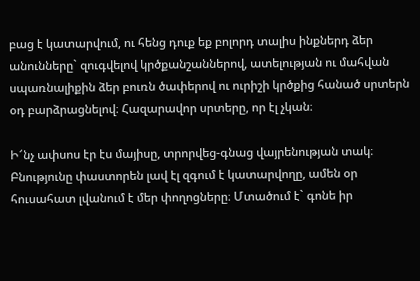բաց է կատարվում, ու հենց դուք եք բոլորդ տալիս ինքներդ ձեր անունները` զուգվելով կրծքանշաններով, ատելության ու մահվան սպառնալիքին ձեր բուռն ծափերով ու ուրիշի կրծքից հանած սրտերն օդ բարձրացնելով։ Հազարավոր սրտերը, որ էլ չկան։

Ի՜նչ ափսոս էր էս մայիսը, տրորվեց-գնաց վայրենության տակ։ Բնությունը փաստորեն լավ էլ զգում է կատարվողը, ամեն օր հուսահատ լվանում է մեր փողոցները։ Մտածում է` գոնե իր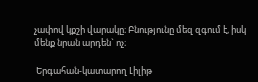չափով կքշի վարակը։ Բնությունը մեզ զգում է, իսկ մենք նրան արդեն` ոչ։

 Երգահան-կատարող Լիլիթ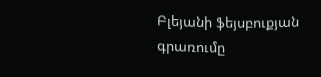Բլեյանի ֆեյսբուքյան գրառումը